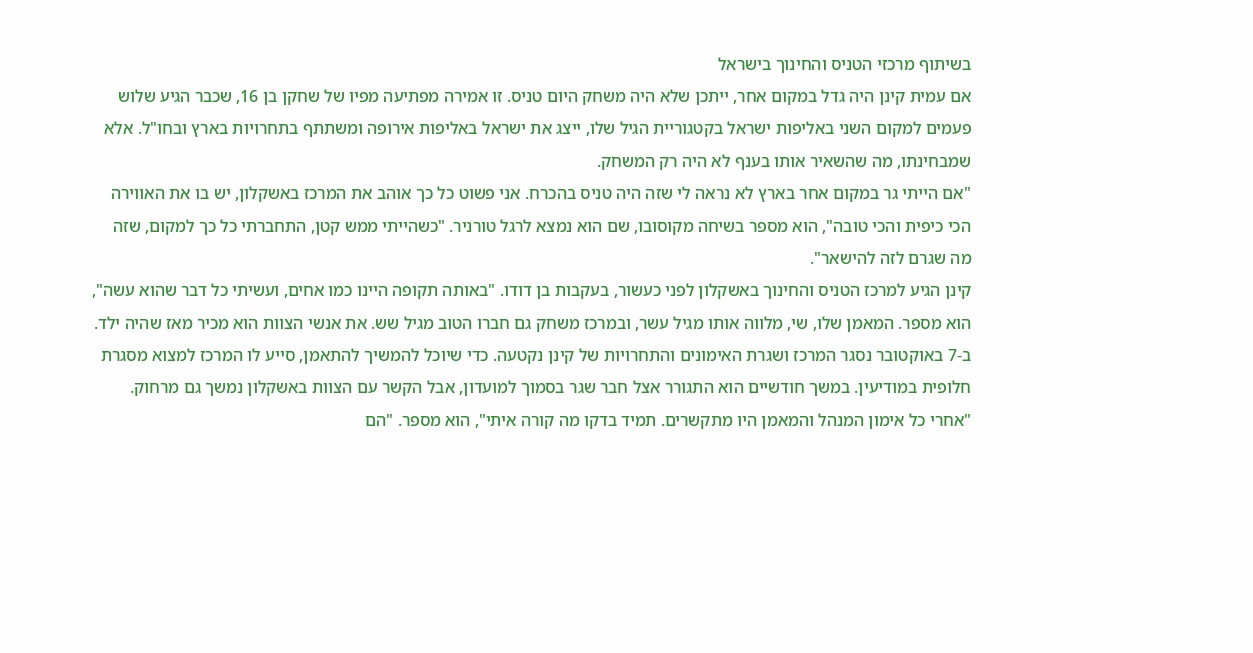בשיתוף מרכזי הטניס והחינוך בישראל
אם עמית קינן היה גדל במקום אחר, ייתכן שלא היה משחק היום טניס. זו אמירה מפתיעה מפיו של שחקן בן 16, שכבר הגיע שלוש פעמים למקום השני באליפות ישראל בקטגוריית הגיל שלו, ייצג את ישראל באליפות אירופה ומשתתף בתחרויות בארץ ובחו"ל. אלא שמבחינתו, מה שהשאיר אותו בענף לא היה רק המשחק.
"אם הייתי גר במקום אחר בארץ לא נראה לי שזה היה טניס בהכרח. אני פשוט כל כך אוהב את המרכז באשקלון, יש בו את האווירה הכי כיפית והכי טובה", הוא מספר בשיחה מקוסובו, שם הוא נמצא לרגל טורניר. "כשהייתי ממש קטן, התחברתי כל כך למקום, שזה מה שגרם לזה להישאר".
קינן הגיע למרכז הטניס והחינוך באשקלון לפני כעשור, בעקבות בן דודו. "באותה תקופה היינו כמו אחים, ועשיתי כל דבר שהוא עשה", הוא מספר. המאמן שלו, שי, מלווה אותו מגיל עשר, ובמרכז משחק גם חברו הטוב מגיל שש. את אנשי הצוות הוא מכיר מאז שהיה ילד.
ב-7 באוקטובר נסגר המרכז ושגרת האימונים והתחרויות של קינן נקטעה. כדי שיוכל להמשיך להתאמן, סייע לו המרכז למצוא מסגרת חלופית במודיעין. במשך חודשיים הוא התגורר אצל חבר שגר בסמוך למועדון, אבל הקשר עם הצוות באשקלון נמשך גם מרחוק. "אחרי כל אימון המנהל והמאמן היו מתקשרים. תמיד בדקו מה קורה איתי", הוא מספר. "הם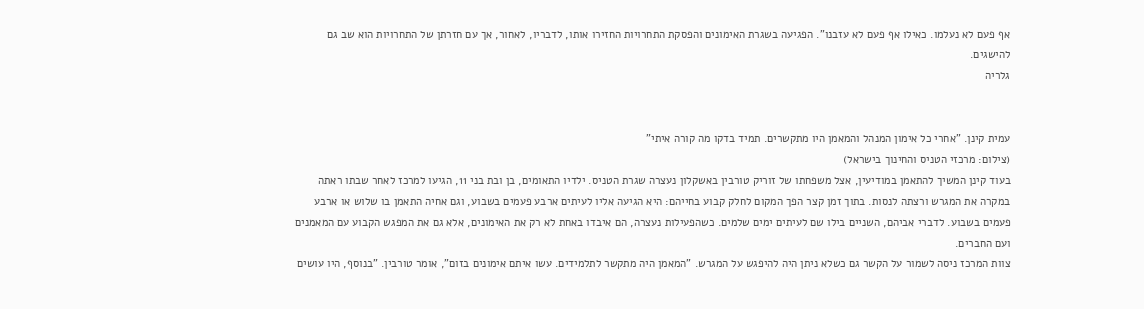אף פעם לא נעלמו. כאילו אף פעם לא עזבנו". הפגיעה בשגרת האימונים והפסקת התחרויות החזירו אותו, לדבריו, לאחור, אך עם חזרתן של התחרויות הוא שב גם להישגים.
גלריה


עמית קינן. "אחרי כל אימון המנהל והמאמן היו מתקשרים. תמיד בדקו מה קורה איתי"
(צילום: מרכזי הטניס והחינוך בישראל)
בעוד קינן המשיך להתאמן במודיעין, אצל משפחתו של זוריק טורבין באשקלון נעצרה שגרת הטניס. ילדיו התאומים, בן ובת בני 11, הגיעו למרכז לאחר שבתו ראתה במקרה את המגרש ורצתה לנסות. בתוך זמן קצר הפך המקום לחלק קבוע בחייהם: היא הגיעה אליו לעיתים ארבע פעמים בשבוע, וגם אחיה התאמן בו שלוש או ארבע פעמים בשבוע. לדברי אביהם, השניים בילו שם לעיתים ימים שלמים. כשהפעילות נעצרה, הם איבדו באחת לא רק את האימונים, אלא גם את המפגש הקבוע עם המאמנים ועם החברים.
צוות המרכז ניסה לשמור על הקשר גם כשלא ניתן היה להיפגש על המגרש. "המאמן היה מתקשר לתלמידים. עשו איתם אימונים בזום", אומר טורבין. "בנוסף, היו עושים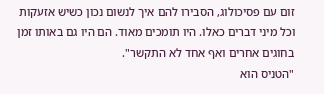זום עם פסיכולוג, הסבירו להם איך לנשום נכון כשיש אזעקות וכל מיני דברים כאלו. היו תומכים מאוד. הם היו גם באותו זמן בחוגים אחרים ואף אחד לא התקשר".
"הטניס הוא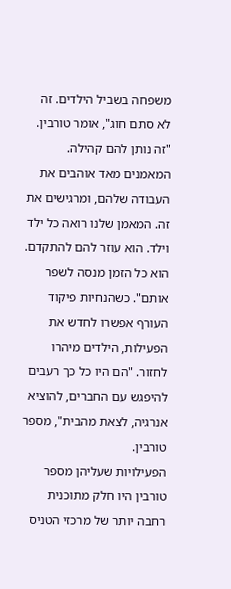משפחה בשביל הילדים. זה לא סתם חוג", אומר טורבין. "זה נותן להם קהילה. המאמנים מאד אוהבים את העבודה שלהם, ומרגישים את זה. המאמן שלנו רואה כל ילד וילד. הוא עוזר להם להתקדם. הוא כל הזמן מנסה לשפר אותם". כשהנחיות פיקוד העורף אפשרו לחדש את הפעילות, הילדים מיהרו לחזור. "הם היו כל כך רעבים להיפגש עם החברים, להוציא אנרגיה, לצאת מהבית", מספר טורבין.
הפעילויות שעליהן מספר טורבין היו חלק מתוכנית רחבה יותר של מרכזי הטניס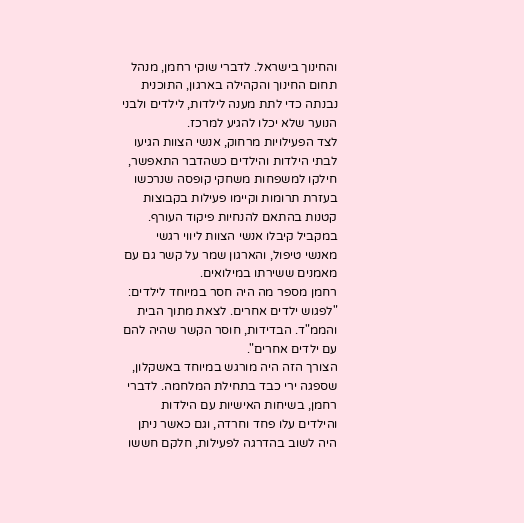והחינוך בישראל. לדברי שוקי רחמן, מנהל תחום החינוך והקהילה בארגון, התוכנית נבנתה כדי לתת מענה לילדות, לילדים ולבני הנוער שלא יכלו להגיע למרכז.
לצד הפעילויות מרחוק, אנשי הצוות הגיעו לבתי הילדות והילדים כשהדבר התאפשר, חילקו למשפחות משחקי קופסה שנרכשו בעזרת תרומות וקיימו פעילות בקבוצות קטנות בהתאם להנחיות פיקוד העורף. במקביל קיבלו אנשי הצוות ליווי רגשי מאנשי טיפול, והארגון שמר על קשר גם עם מאמנים ששירתו במילואים.
רחמן מספר מה היה חסר במיוחד לילדים: "לפגוש ילדים אחרים. לצאת מתוך הבית והממ"ד. הבדידות, חוסר הקשר שהיה להם עם ילדים אחרים".
הצורך הזה היה מורגש במיוחד באשקלון, שספגה ירי כבד בתחילת המלחמה. לדברי רחמן, בשיחות האישיות עם הילדות והילדים עלו פחד וחרדה, וגם כאשר ניתן היה לשוב בהדרגה לפעילות, חלקם חששו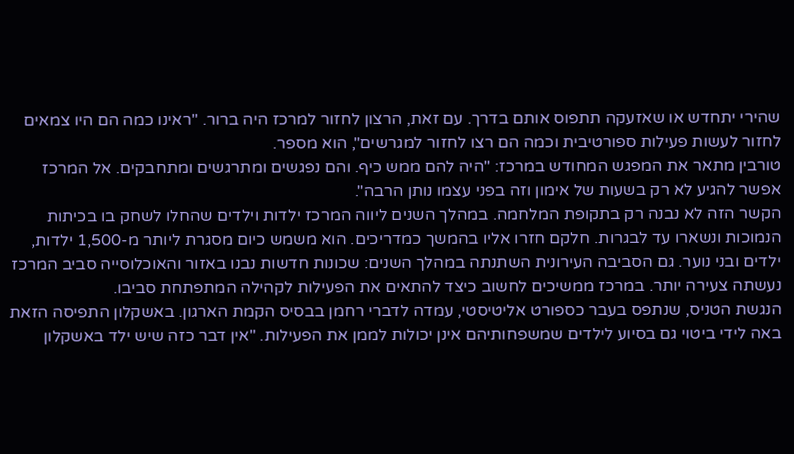שהירי יתחדש או שאזעקה תתפוס אותם בדרך. עם זאת, הרצון לחזור למרכז היה ברור. "ראינו כמה הם היו צמאים לחזור לעשות פעילות ספורטיבית וכמה הם רצו לחזור למגרשים", הוא מספר.
טורבין מתאר את המפגש המחודש במרכז: "היה להם ממש כיף. והם נפגשים ומתרגשים ומתחבקים. אל המרכז אפשר להגיע לא רק בשעות של אימון וזה בפני עצמו נותן הרבה".
הקשר הזה לא נבנה רק בתקופת המלחמה. במהלך השנים ליווה המרכז ילדות וילדים שהחלו לשחק בו בכיתות הנמוכות ונשארו עד לבגרות. חלקם חזרו אליו בהמשך כמדריכים. הוא משמש כיום מסגרת ליותר מ-1,500 ילדות, ילדים ובני נוער. גם הסביבה העירונית השתנתה במהלך השנים: שכונות חדשות נבנו באזור והאוכלוסייה סביב המרכז נעשתה צעירה יותר. במרכז ממשיכים לחשוב כיצד להתאים את הפעילות לקהילה המתפתחת סביבו.
הנגשת הטניס, שנתפס בעבר כספורט אליטיסטי, עמדה לדברי רחמן בבסיס הקמת הארגון. באשקלון התפיסה הזאת באה לידי ביטוי גם בסיוע לילדים שמשפחותיהם אינן יכולות לממן את הפעילות. "אין דבר כזה שיש ילד באשקלון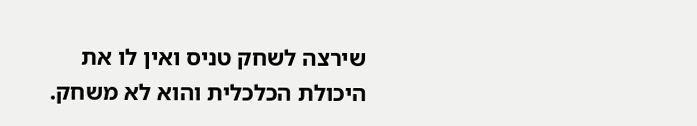שירצה לשחק טניס ואין לו את היכולת הכלכלית והוא לא משחק.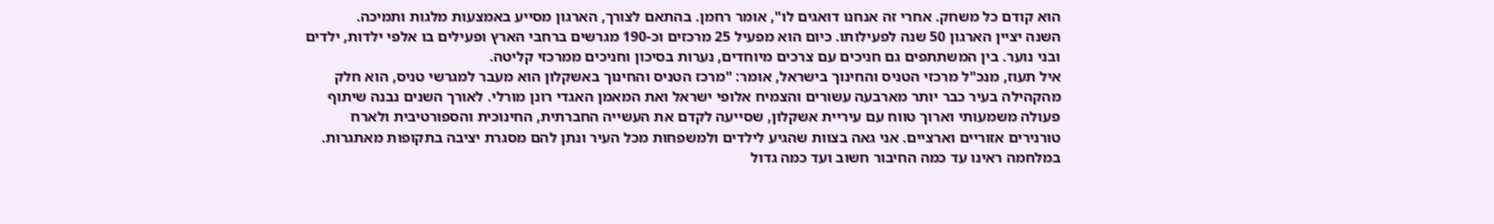הוא קודם כל משחק. אחרי זה אנחנו דואגים לו", אומר רחמן. בהתאם לצורך, הארגון מסייע באמצעות מלגות ותמיכה.
השנה יציין הארגון 50 שנה לפעילותו. כיום הוא מפעיל 25 מרכזים וכ-190 מגרשים ברחבי הארץ ופעילים בו אלפי ילדות, ילדים ובני נוער. בין המשתתפים גם חניכים עם צרכים מיוחדים, נערות בסיכון וחניכים ממרכזי קליטה.
איל תעוז, מנכ"ל מרכזי הטניס והחינוך בישראל, אומר: "מרכז הטניס והחינוך באשקלון הוא מעבר למגרשי טניס, הוא חלק מהקהילה בעיר כבר יותר מארבעה עשורים והצמיח אלופי ישראל ואת המאמן האגדי רונן מורלי. לאורך השנים נבנה שיתוף פעולה משמעותי וארוך טווח עם עיריית אשקלון, שסייעה לקדם את העשייה החברתית, החינוכית והספורטיבית ולארח טורנירים אזוריים וארציים. אני גאה בצוות שהגיע לילדים ולמשפחות מכל העיר ונתן להם מסגרת יציבה בתקופות מאתגרות. במלחמה ראינו עד כמה החיבור חשוב ועד כמה גדול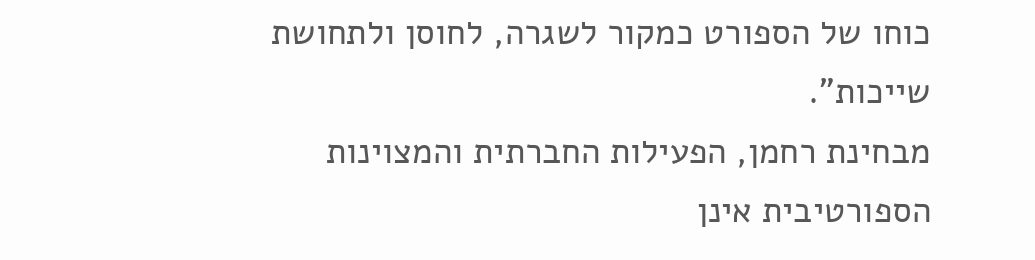כוחו של הספורט כמקור לשגרה, לחוסן ולתחושת שייכות".
מבחינת רחמן, הפעילות החברתית והמצוינות הספורטיבית אינן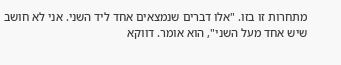מתחרות זו בזו. "אלו דברים שנמצאים אחד ליד השני. אני לא חושב שיש אחד מעל השני", הוא אומר. דווקא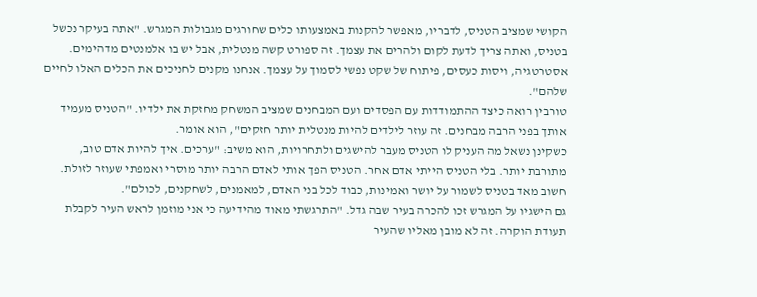הקושי שמציב הטניס, לדבריו, מאפשר להקנות באמצעותו כלים שחורגים מגבולות המגרש. "אתה בעיקר נכשל בטניס, ואתה צריך לדעת לקום ולהרים את עצמך. זה ספורט קשה מנטלית, אבל יש בו אלמנטים מדהימים. אסטרטגיה, ויסות כעסים, פיתוח של שקט נפשי לסמוך על עצמך. אנחנו מקנים לחניכים את הכלים האלו לחיים שלהם".
טורבין רואה כיצד ההתמודדות עם הפסדים ועם המבחנים שמציב המשחק מחזקת את ילדיו. "הטניס מעמיד אותך בפני הרבה מבחנים. זה עוזר לילדים להיות מנטלית יותר חזקים", הוא אומר.
כשקינן נשאל מה העניק לו הטניס מעבר להישגים ולתחרויות, הוא משיב: "ערכים. איך להיות אדם טוב, מתורבת יותר. בלי הטניס הייתי אדם אחר. הטניס הפך אותי לאדם הרבה יותר מוסרי ואמפתי שעוזר לזולת. חשוב מאד בטניס לשמור על יושר ואמינות, כבוד לכל בני האדם, למאמנים, לשחקנים, לכולם".
גם הישגיו על המגרש זכו להכרה בעיר שבה גדל. "התרגשתי מאוד מהידיעה כי אני מוזמן לראש העיר לקבלת תעודת הוקרה. זה לא מובן מאליו שהעיר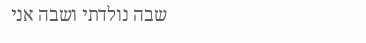שבה נולדתי ושבה אני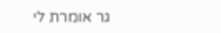גר אומרת לי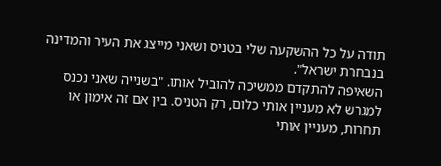תודה על כל ההשקעה שלי בטניס ושאני מייצג את העיר והמדינה בנבחרת ישראל".
השאיפה להתקדם ממשיכה להוביל אותו. "בשנייה שאני נכנס למגרש לא מעניין אותי כלום, רק הטניס. בין אם זה אימון או תחרות, מעניין אותי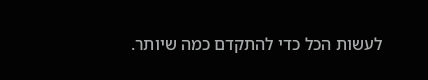לעשות הכל כדי להתקדם כמה שיותר.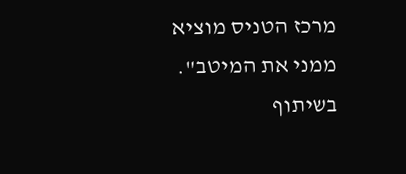מרכז הטניס מוציא ממני את המיטב".
בשיתוף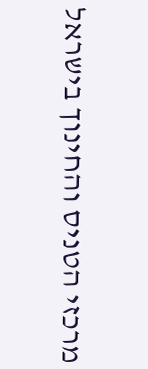מרכזי הטניס והחינוך בישראל